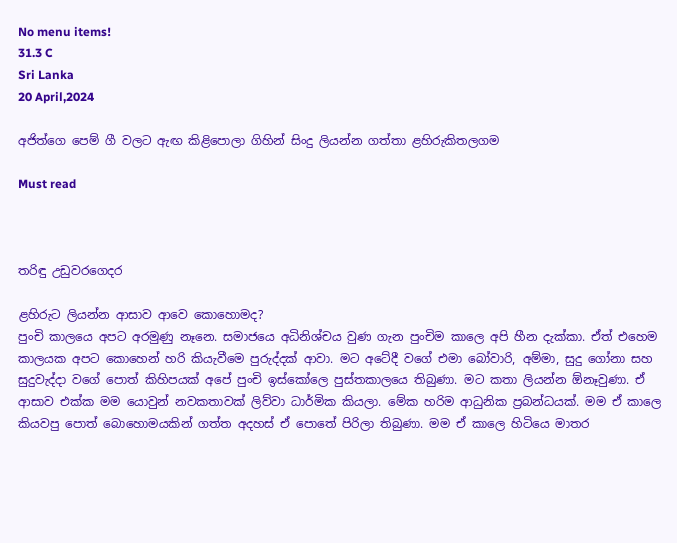No menu items!
31.3 C
Sri Lanka
20 April,2024

අජිත්ගෙ පෙම් ගී වලට ඇඟ කිළිපොලා ගිහින් සිංදු ලියන්න ගත්තා ළහිරුකිතලගම

Must read



තරිඳු උඩුවරගෙදර

ළහිරුට ලියන්න ආසාව ආවෙ කොහොමද?
පුංචි කාලයෙ අපට අරමුණු නෑනෙ. සමාජයෙ අධිනිශ්චය වුණ ගැන පුංචිම කාලෙ අපි හීන දැක්කා. ඒත් එහෙම කාලයක අපට කොහෙන් හරි කියැවීමෙ පුරුද්දක් ආවා. මට අටේදී වගේ එමා බෝවාරි, අම්මා, සුදු ගෝනා සහ සුදුවැද්දා වගේ පොත් කිහිපයක් අපේ පුංචි ඉස්කෝලෙ පුස්තකාලයෙ තිබුණා. මට කතා ලියන්න ඕනෑවුණා. ඒ ආසාව එක්ක මම යොවුන් නවකතාවක් ලිව්වා ධාර්මික කියලා. මේක හරිම ආධුනික ප්‍රබන්ධයක්. මම ඒ කාලෙ කියවපු පොත් බොහොමයකින් ගත්ත අදහස් ඒ පොතේ පිරිලා තිබුණා. මම ඒ කාලෙ හිටියෙ මාතර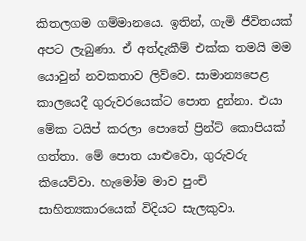කිතලගම ගම්මානයෙ. ඉතින්, ගැමි ජීවිතයක් අපට ලැබුණා. ඒ අත්දැකීම් එක්ක තමයි මම යොවුන් නවකතාව ලිව්වෙ. සාමාන්‍යපෙළ කාලයෙදී ගුරුවරයෙක්ට පොත දුන්නා. එයා මේක ටයිප් කරලා පොතේ ප්‍රින්ට් කොපියක් ගත්තා. මේ පොත යාළුවො, ගුරුවරු කියෙව්වා. හැමෝම මාව පුංචි සාහිත්‍යකාරයෙක් විදියට සැලකුවා.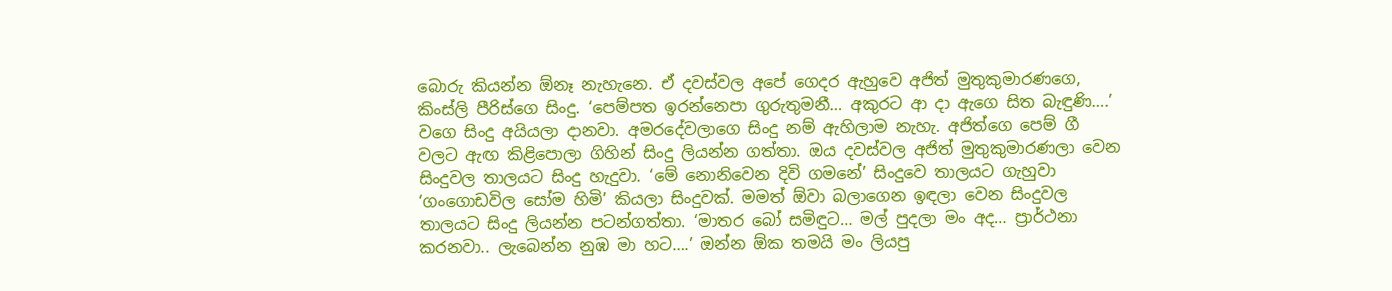බොරු කියන්න ඕනෑ නැහැනෙ. ඒ දවස්වල අපේ ගෙදර ඇහුවෙ අජිත් මුතුකුමාරණගෙ, කිංස්ලි පීරිස්ගෙ සිංදු. ‘පෙම්පත ඉරන්නෙපා ගුරුතුමනී… අකුරට ආ දා ඇගෙ සිත බැඳුණි….’ වගෙ සිංදු අයියලා දානවා. අමරදේවලාගෙ සිංදු නම් ඇහිලාම නැහැ. අජිත්ගෙ පෙම් ගී වලට ඇඟ කිළිපොලා ගිහින් සිංදු ලියන්න ගත්තා. ඔය දවස්වල අජිත් මුතුකුමාරණලා වෙන සිංදුවල තාලයට සිංදු හැදුවා. ‘මේ නොනිවෙන දිවි ගමනේ’ සිංදුවෙ තාලයට ගැහුවා ‘ගංගොඩවිල සෝම හිමි’ කියලා සිංදුවක්. මමත් ඕවා බලාගෙන ඉඳලා වෙන සිංදුවල තාලයට සිංදු ලියන්න පටන්ගත්තා. ‘මාතර බෝ සමිඳුට… මල් පුදලා මං අද… ප්‍රාර්ථනා කරනවා.. ලැබෙන්න නුඹ මා හට….’ ඔන්න ඕක තමයි මං ලියපු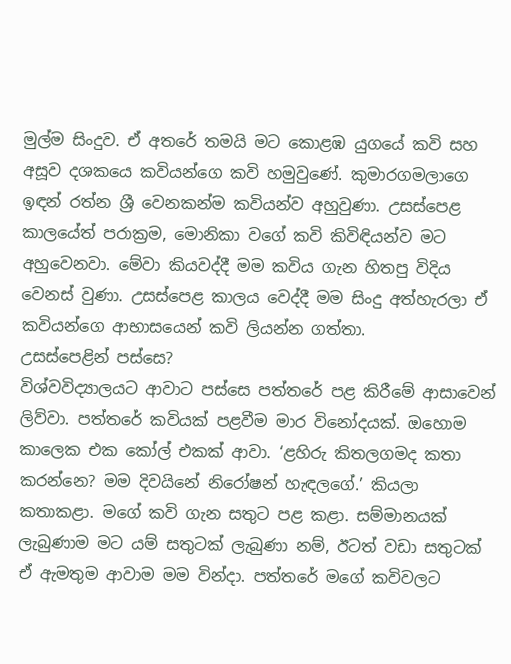මුල්ම සිංදුව. ඒ අතරේ තමයි මට කොළඹ යුගයේ කවි සහ අසූව දශකයෙ කවියන්ගෙ කවි හමුවුණේ. කුමාරගමලාගෙ ඉඳන් රත්න ශ්‍රී වෙනකන්ම කවියන්ව අහුවුණා. උසස්පෙළ කාලයේත් පරාක්‍රම, මොනිකා වගේ කවි කිවිඳියන්ව මට අහුවෙනවා. මේවා කියවද්දී මම කවිය ගැන හිතපු විදිය වෙනස් වුණා. උසස්පෙළ කාලය වෙද්දී මම සිංදු අත්හැරලා ඒ කවියන්ගෙ ආභාසයෙන් කවි ලියන්න ගත්තා.
උසස්පෙළින් පස්සෙ?
විශ්වවිද්‍යාලයට ආවාට පස්සෙ පත්තරේ පළ කිරීමේ ආසාවෙන් ලිව්වා. පත්තරේ කවියක් පළවීම මාර විනෝදයක්. ඔහොම කාලෙක එක කෝල් එකක් ආවා. ‘ළහිරු කිතලගමද කතා කරන්නෙ? මම දිවයිනේ නිරෝෂන් හැඳලගේ.’ කියලා කතාකළා. මගේ කවි ගැන සතුට පළ කළා. සම්මානයක් ලැබුණාම මට යම් සතුටක් ලැබුණා නම්, ඊටත් වඩා සතුටක් ඒ ඇමතුම ආවාම මම වින්දා. පත්තරේ මගේ කවිවලට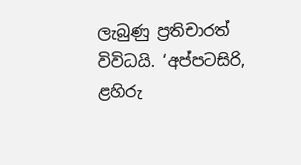ලැබුණු ප්‍රතිචාරත් විවිධයි. ‘අප්පටසිරි, ළහිරු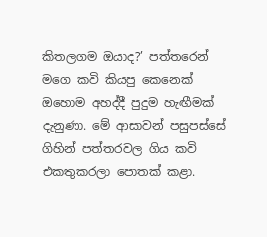කිතලගම ඔයාද?’ පත්තරෙන් මගෙ කවි කියපු කෙනෙක් ඔහොම අහද්දී පුදුම හැඟීමක් දැනුණා. මේ ආසාවන් පසුපස්සේ ගිහින් පත්තරවල ගිය කවි එකතුකරලා පොතක් කළා.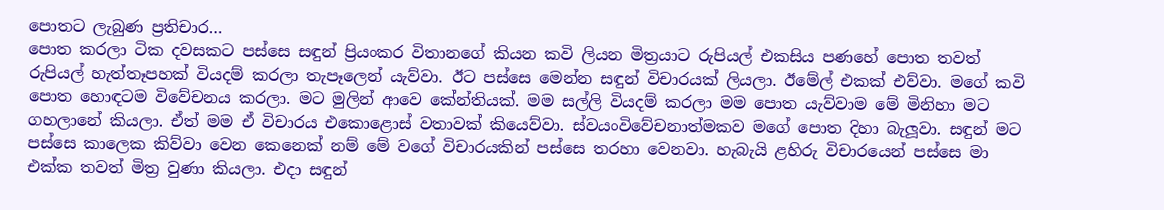පොතට ලැබුණ ප්‍රතිචාර…
පොත කරලා ටික දවසකට පස්සෙ සඳුන් ප්‍රියංකර විතානගේ කියන කවි ලියන මිත්‍රයාට රුපියල් එකසිය පණහේ පොත තවත් රුපියල් හැත්තෑපහක් වියදම් කරලා තැපෑලෙන් යැව්වා. ඊට පස්සෙ මෙන්න සඳුන් විචාරයක් ලියලා. ඊමේල් එකක් එව්වා. මගේ කවි පොත හොඳටම විවේචනය කරලා. මට මුලින් ආවෙ කේන්තියක්. මම සල්ලි වියදම් කරලා මම පොත යැව්වාම මේ මිනිහා මට ගහලානේ කියලා. ඒත් මම ඒ විචාරය එකොළොස් වතාවක් කියෙව්වා. ස්වයංවිවේචනාත්මකව මගේ පොත දිහා බැලූ‍වා. සඳුන් මට පස්සෙ කාලෙක කිව්වා වෙන කෙනෙක් නම් මේ වගේ විචාරයකින් පස්සෙ තරහා වෙනවා. හැබැයි ළහිරු විචාරයෙන් පස්සෙ මා එක්ක තවත් මිත්‍ර වුණා කියලා. එදා සඳුන්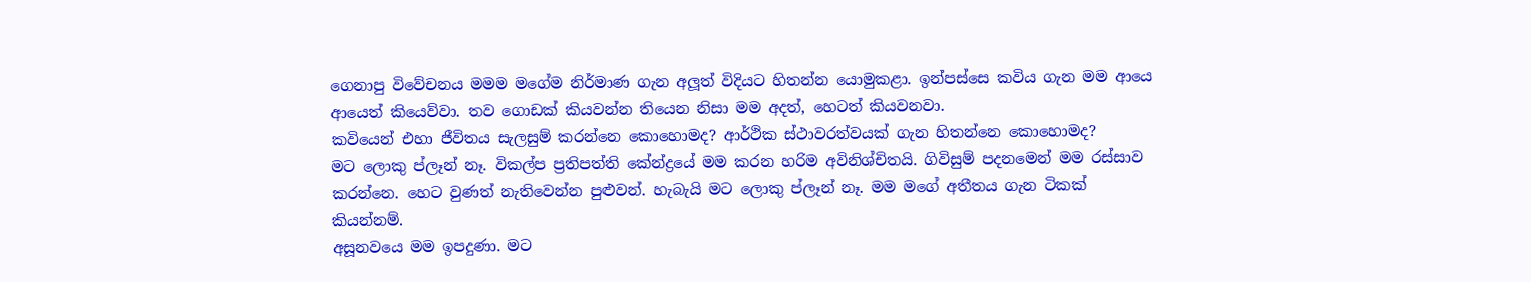ගෙනාපු විවේචනය මමම මගේම නිර්මාණ ගැන අලූ‍ත් විදියට හිතන්න යොමුකළා. ඉන්පස්සෙ කවිය ගැන මම ආයෙ ආයෙත් කියෙව්වා. තව ගොඩක් කියවන්න තියෙන නිසා මම අදත්, හෙටත් කියවනවා.
කවියෙන් එහා ජීවිතය සැලසුම් කරන්නෙ කොහොමද? ආර්ථික ස්ථාවරත්වයක් ගැන හිතන්නෙ කොහොමද?
මට ලොකු ප්ලෑන් නෑ. විකල්ප ප්‍රතිපත්ති කේන්ද්‍රයේ මම කරන හරිම අවිනිශ්චිතයි. ගිවිසුම් පදනමෙන් මම රස්සාව කරන්නෙ. හෙට වුණත් නැතිවෙන්න පුළුවන්. හැබැයි මට ලොකු ප්ලෑන් නෑ. මම මගේ අතීතය ගැන ටිකක් කියන්නම්.
අසූනවයෙ මම ඉපදුණා. මට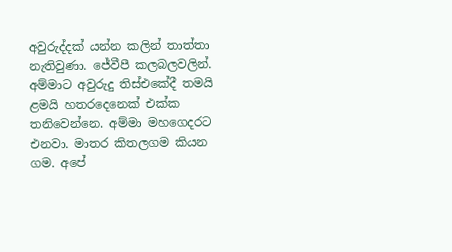අවුරුද්දක් යන්න කලින් තාත්තා නැතිවුණා. ජේවීපී කලබලවලින්. අම්මාට අවුරුදු තිස්එකේදී තමයි ළමයි හතරදෙනෙක් එක්ක තනිවෙන්නෙ. අම්මා මහගෙදරට එනවා. මාතර කිතලගම කියන ගම. අපේ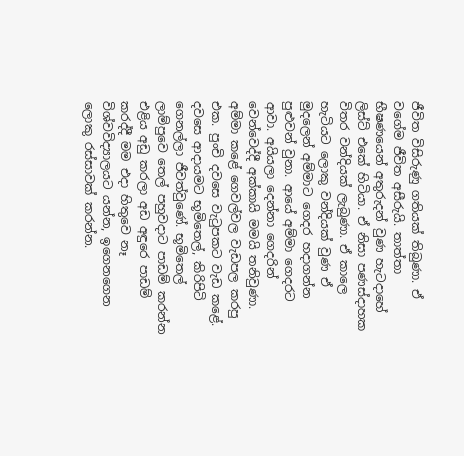ජීවිත විසිරුණු ගතියක් තිබුණා. ඒ වගේම ජීවිත අසීරුයි. තාත්තා භීෂණයෙන් අතුරුදන් වුණ හැටදාහේ ලිස්ට් එකේ හිටියා. ඒ නිසා පණස්දාහක විතර වන්දියක් ලැබුණා. ඒ කාලෙ හැටියට ලොකු වන්දියක් වුණ ඒ මුදලෙන් අම්මාට ගෙදර හදාගන්න පුළුවන් වුනා. ආයේ අම්මා ගෙදරට ආවා. අයියලා දෙන්නා ගෙදරින් වෙන්වෙද්දී අක්කායි මමයි තනිවුණා. අම්මා කළේ ගෙවල්වල වැඩපල කරපු එක. පුංචි දවසෙ වැටුපකට වැඩ කළේ. දවසෙ ආදායමට භූමිතෙල්, කිරිපිටි ගෙනල්ලා ජීවත්වුණේ. භූමිතෙල් ලාම්පුවෙ තෙල් පහුවදාට පාඩම් කරන්න එළිය අඩු කරලා අඩ අඳුරෙ පාඩම් කරද්දී මම එදා හිතුවෙ නෑ විශ්වවිද්‍යාලයට යන්න, ඉගෙනගෙන ලොකු රස්සාවක් කරන්න.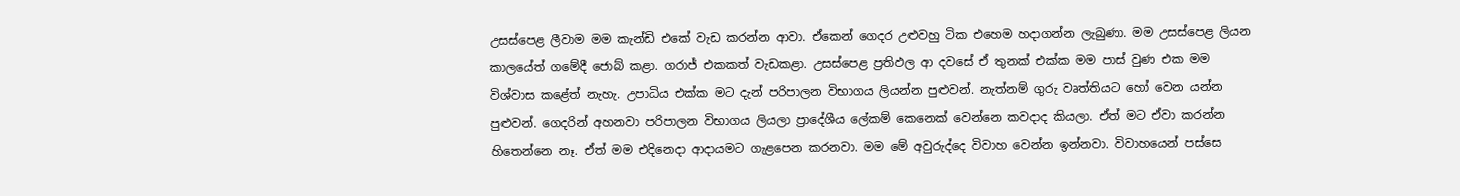උසස්පෙළ ලීවාම මම කැන්ඩි එකේ වැඩ කරන්න ආවා. ඒකෙන් ගෙදර උළුවහු ටික එහෙම හදාගන්න ලැබුණා. මම උසස්පෙළ ලියන කාලයේත් ගමේදී ජොබ් කළා. ගරාජ් එකකත් වැඩකළා. උසස්පෙළ ප්‍රතිඵල ආ දවසේ ඒ තුනක් එක්ක මම පාස් වුණ එක මම විශ්වාස කළේත් නැහැ. උපාධිය එක්ක මට දැන් පරිපාලන විභාගය ලියන්න පුළුවන්. නැත්නම් ගුරු වෘත්තියට හෝ වෙන යන්න පුළුවන්. ගෙදරින් අහනවා පරිපාලන විභාගය ලියලා ප්‍රාදේශීය ලේකම් කෙනෙක් වෙන්නෙ කවදාද කියලා. ඒත් මට ඒවා කරන්න හිතෙන්නෙ නෑ. ඒත් මම එදිනෙදා ආදායමට ගැළපෙන කරනවා. මම මේ අවුරුද්දෙ විවාහ වෙන්න ඉන්නවා. විවාහයෙන් පස්සෙ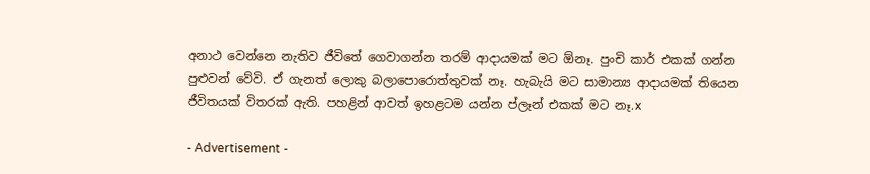අනාථ වෙන්නෙ නැතිව ජීවිතේ ගෙවාගන්න තරම් ආදායමක් මට ඕනෑ. පුංචි කාර් එකක් ගන්න පුළුවන් වේවි. ඒ ගැනත් ලොකු බලාපොරොත්තුවක් නෑ. හැබැයි මට සාමාන්‍ය ආදායමක් තියෙන ජීවිතයක් විතරක් ඇති. පහළින් ආවත් ඉහළටම යන්න ප්ලෑන් එකක් මට නෑ.x

- Advertisement -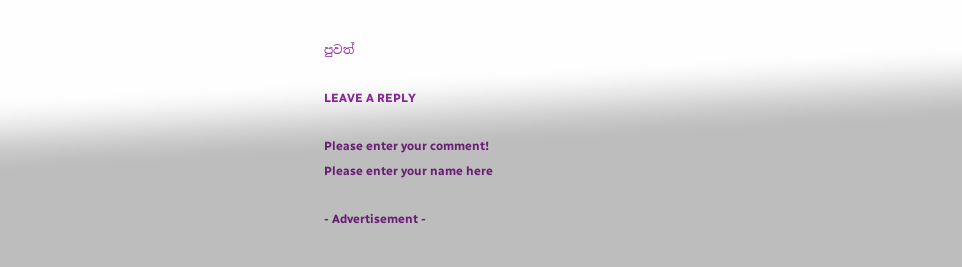පුවත්

LEAVE A REPLY

Please enter your comment!
Please enter your name here

- Advertisement -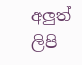අලුත් ලිපි